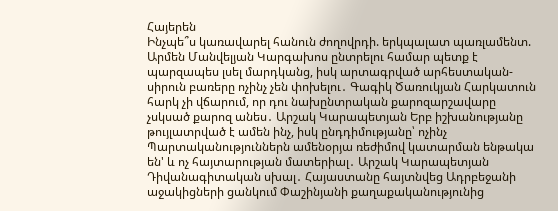Հայերեն
Ինչպե՞ս կառավարել հանուն ժողովրդի. երկպալատ պառլամենտ. Արմեն Մանվելյան Կարգախոս ընտրելու համար պետք է պարզապես լսել մարդկանց, իսկ արտագրված արհեստական-սիրուն բառերը ոչինչ չեն փոխելու․ Գագիկ Ծառուկյան Հարկատուն հարկ չի վճարում, որ դու նախընտրական քարոզարշավարը չսկսած քարոզ անես․ Արշակ Կարապետյան Երբ իշխանությանը թույլատրված է ամեն ինչ, իսկ ընդդիմությանը՝ ոչինչ Պարտականություններն ամենօրյա ռեժիմով կատարման ենթակա են' և ոչ հայտարության մատերիալ․ Արշակ Կարապետյան Դիվանագիտական սխալ․ Հայաստանը հայտնվեց Ադրբեջանի աջակիցների ցանկում Փաշինյանի քաղաքականությունից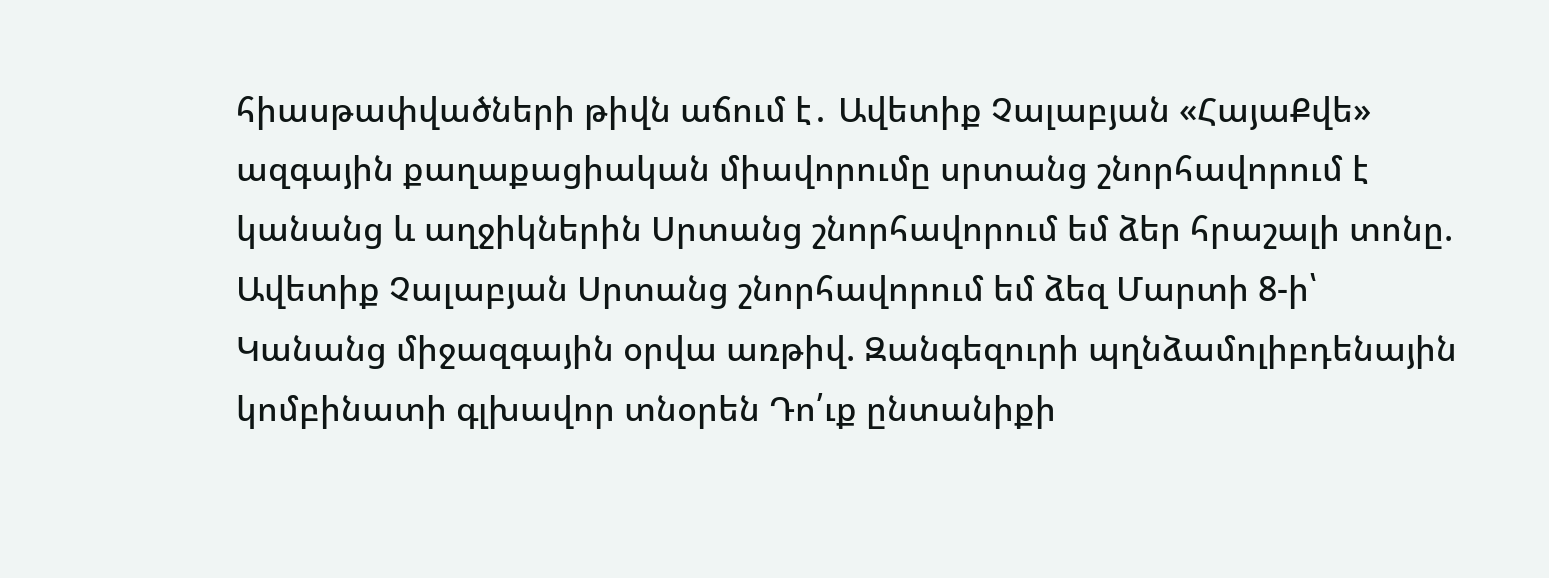հիասթափվածների թիվն աճում է․ Ավետիք Չալաբյան «ՀայաՔվե» ազգային քաղաքացիական միավորումը սրտանց շնորհավորում է կանանց և աղջիկներին Սրտանց շնորհավորում եմ ձեր հրաշալի տոնը. Ավետիք Չալաբյան Սրտանց շնորհավորում եմ ձեզ Մարտի 8-ի՝ Կանանց միջազգային օրվա առթիվ. Զանգեզուրի պղնձամոլիբդենային կոմբինատի գլխավոր տնօրեն Դո՛ւք ընտանիքի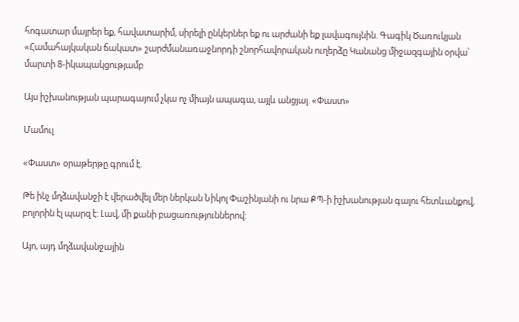հոգատար մայրեր եք, հավատարիմ, սիրելի ընկերներ եք ու արժանի եք լավագույնին. Գագիկ Ծառուկյան «Համահայկական ճակատ» շարժմանառաջնորդի շնորհավորական ուղերձը Կանանց միջազգային օրվա՝ մարտի 8-իկապակցությամբ

Այս իշխանության պարագայում չկա ոչ միայն ապագա, այլև անցյալ. «Փաստ»

Մամուլ

«Փաստ» օրաթերթը գրում է.

Թե ինչ մղձավանջի է վերածվել մեր ներկան Նիկոլ Փաշինյանի ու նրա ՔՊ-ի իշխանության գալու հետևանքով, բոլորին էլ պարզ է: Լավ, մի քանի բացառություններով:

Այո, այդ մղձավանջային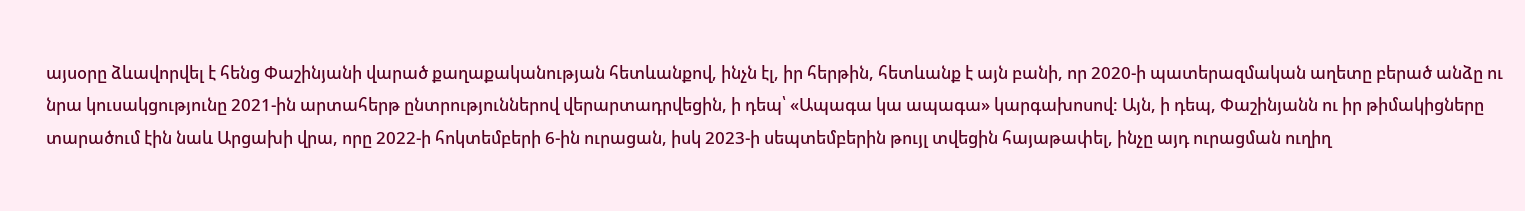այսօրը ձևավորվել է հենց Փաշինյանի վարած քաղաքականության հետևանքով, ինչն էլ, իր հերթին, հետևանք է այն բանի, որ 2020-ի պատերազմական աղետը բերած անձը ու նրա կուսակցությունը 2021-ին արտահերթ ընտրություններով վերարտադրվեցին, ի դեպ՝ «Ապագա կա ապագա» կարգախոսով: Այն, ի դեպ, Փաշինյանն ու իր թիմակիցները տարածում էին նաև Արցախի վրա, որը 2022-ի հոկտեմբերի 6-ին ուրացան, իսկ 2023-ի սեպտեմբերին թույլ տվեցին հայաթափել, ինչը այդ ուրացման ուղիղ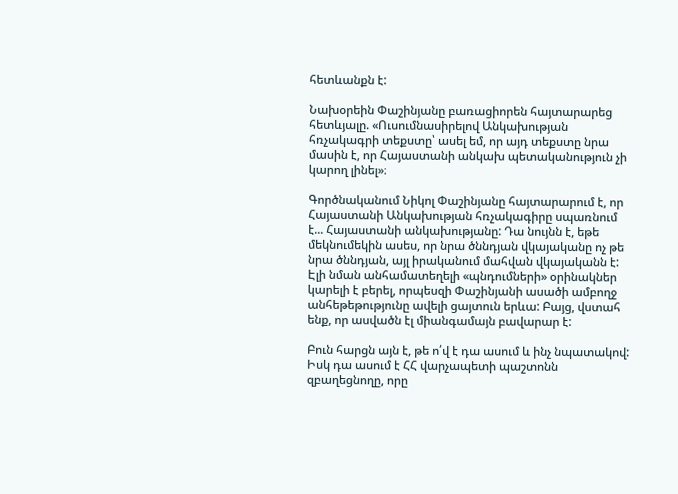հետևանքն է:

Նախօրեին Փաշինյանը բառացիորեն հայտարարեց հետևյալը. «Ուսումնասիրելով Անկախության հռչակագրի տեքստը՝ ասել եմ, որ այդ տեքստը նրա մասին է, որ Հայաստանի անկախ պետականություն չի կարող լինել»։

Գործնականում Նիկոլ Փաշինյանը հայտարարում է, որ Հայաստանի Անկախության հռչակագիրը սպառնում է... Հայաստանի անկախությանը: Դա նույնն է, եթե մեկնումեկին ասես, որ նրա ծննդյան վկայականը ոչ թե նրա ծննդյան, այլ իրականում մահվան վկայականն է: Էլի նման անհամատեղելի «պնդումների» օրինակներ կարելի է բերել, որպեսզի Փաշինյանի ասածի ամբողջ անհեթեթությունը ավելի ցայտուն երևա: Բայց, վստահ ենք, որ ասվածն էլ միանգամայն բավարար է:

Բուն հարցն այն է, թե ո՛վ է դա ասում և ինչ նպատակով: Իսկ դա ասում է ՀՀ վարչապետի պաշտոնն զբաղեցնողը, որը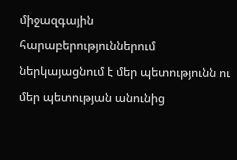միջազգային հարաբերություններում ներկայացնում է մեր պետությունն ու մեր պետության անունից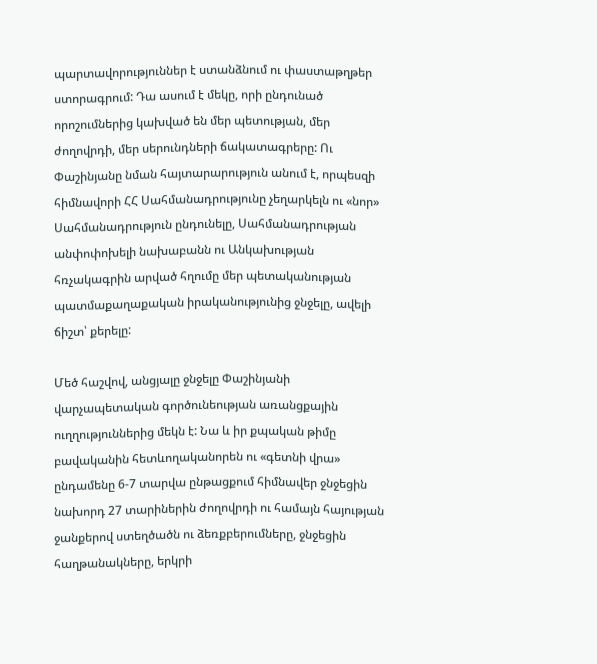պարտավորություններ է ստանձնում ու փաստաթղթեր ստորագրում: Դա ասում է մեկը, որի ընդունած որոշումներից կախված են մեր պետության, մեր ժողովրդի, մեր սերունդների ճակատագրերը: Ու Փաշինյանը նման հայտարարություն անում է, որպեսզի հիմնավորի ՀՀ Սահմանադրությունը չեղարկելն ու «նոր» Սահմանադրություն ընդունելը, Սահմանադրության անփոփոխելի նախաբանն ու Անկախության հռչակագրին արված հղումը մեր պետականության պատմաքաղաքական իրականությունից ջնջելը, ավելի ճիշտ՝ քերելը:

Մեծ հաշվով, անցյալը ջնջելը Փաշինյանի վարչապետական գործունեության առանցքային ուղղություններից մեկն է: Նա և իր քպական թիմը բավականին հետևողականորեն ու «գետնի վրա» ընդամենը 6-7 տարվա ընթացքում հիմնավեր ջնջեցին նախորդ 27 տարիներին ժողովրդի ու համայն հայության ջանքերով ստեղծածն ու ձեռքբերումները, ջնջեցին հաղթանակները, երկրի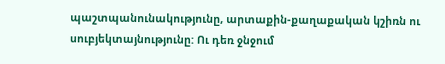պաշտպանունակությունը, արտաքին-քաղաքական կշիռն ու սուբյեկտայնությունը: Ու դեռ ջնջում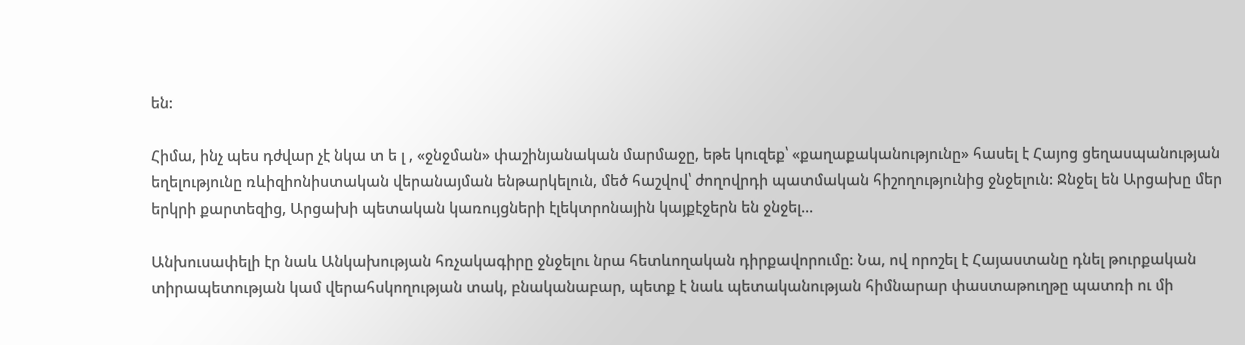են:

Հիմա, ինչ պես դժվար չէ նկա տ ե լ , «ջնջման» փաշինյանական մարմաջը, եթե կուզեք՝ «քաղաքականությունը» հասել է Հայոց ցեղասպանության եղելությունը ռևիզիոնիստական վերանայման ենթարկելուն, մեծ հաշվով՝ ժողովրդի պատմական հիշողությունից ջնջելուն: Ջնջել են Արցախը մեր երկրի քարտեզից, Արցախի պետական կառույցների էլեկտրոնային կայքէջերն են ջնջել...

Անխուսափելի էր նաև Անկախության հռչակագիրը ջնջելու նրա հետևողական դիրքավորումը: Նա, ով որոշել է Հայաստանը դնել թուրքական տիրապետության կամ վերահսկողության տակ, բնականաբար, պետք է նաև պետականության հիմնարար փաստաթուղթը պատռի ու մի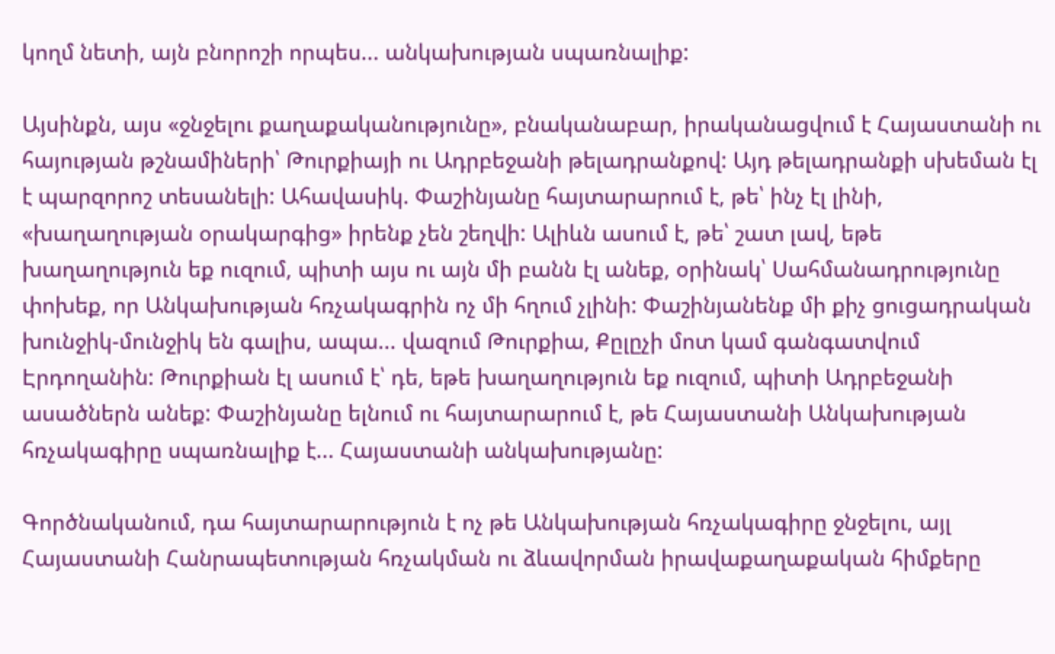կողմ նետի, այն բնորոշի որպես... անկախության սպառնալիք:

Այսինքն, այս «ջնջելու քաղաքականությունը», բնականաբար, իրականացվում է Հայաստանի ու հայության թշնամիների՝ Թուրքիայի ու Ադրբեջանի թելադրանքով: Այդ թելադրանքի սխեման էլ է պարզորոշ տեսանելի: Ահավասիկ. Փաշինյանը հայտարարում է, թե՝ ինչ էլ լինի, «խաղաղության օրակարգից» իրենք չեն շեղվի: Ալիևն ասում է, թե՝ շատ լավ, եթե խաղաղություն եք ուզում, պիտի այս ու այն մի բանն էլ անեք, օրինակ՝ Սահմանադրությունը փոխեք, որ Անկախության հռչակագրին ոչ մի հղում չլինի: Փաշինյանենք մի քիչ ցուցադրական խունջիկ-մունջիկ են գալիս, ապա... վազում Թուրքիա, Քըլըչի մոտ կամ գանգատվում Էրդողանին: Թուրքիան էլ ասում է՝ դե, եթե խաղաղություն եք ուզում, պիտի Ադրբեջանի ասածներն անեք: Փաշինյանը ելնում ու հայտարարում է, թե Հայաստանի Անկախության հռչակագիրը սպառնալիք է... Հայաստանի անկախությանը:

Գործնականում, դա հայտարարություն է ոչ թե Անկախության հռչակագիրը ջնջելու, այլ Հայաստանի Հանրապետության հռչակման ու ձևավորման իրավաքաղաքական հիմքերը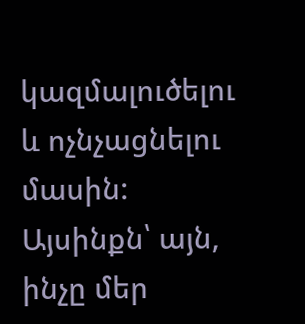կազմալուծելու և ոչնչացնելու մասին: Այսինքն՝ այն, ինչը մեր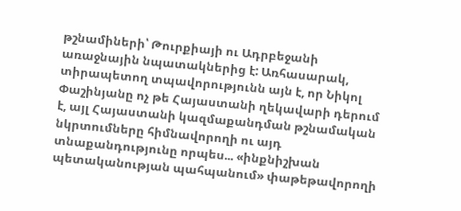թշնամիների՝ Թուրքիայի ու Ադրբեջանի առաջնային նպատակներից է: Առհասարակ, տիրապետող տպավորությունն այն է, որ Նիկոլ Փաշինյանը ոչ թե Հայաստանի ղեկավարի դերում է, այլ Հայաստանի կազմաքանդման թշնամական նկրտումները հիմնավորողի ու այդ տնաքանդությունը որպես... «ինքնիշխան պետականության պահպանում» փաթեթավորողի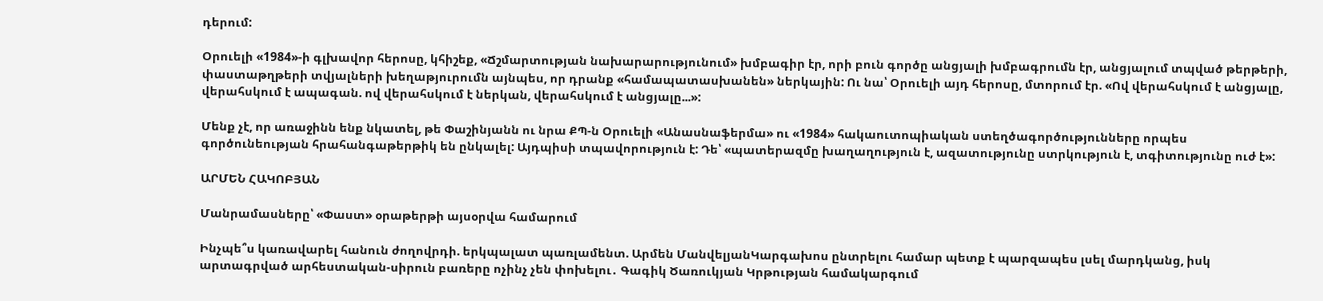դերում:

Օրուելի «1984»-ի գլխավոր հերոսը, կհիշեք, «Ճշմարտության նախարարությունում» խմբագիր էր, որի բուն գործը անցյալի խմբագրումն էր, անցյալում տպված թերթերի, փաստաթղթերի տվյալների խեղաթյուրումն այնպես, որ դրանք «համապատասխանեն» ներկային: Ու նա՝ Օրուելի այդ հերոսը, մտորում էր. «Ով վերահսկում է անցյալը, վերահսկում է ապագան. ով վերահսկում է ներկան, վերահսկում է անցյալը...»:

Մենք չէ, որ առաջինն ենք նկատել, թե Փաշինյանն ու նրա ՔՊ-ն Օրուելի «Անասնաֆերմա» ու «1984» հակաուտոպիական ստեղծագործությունները որպես գործունեության հրահանգաթերթիկ են ընկալել: Այդպիսի տպավորություն է: Դե՝ «պատերազմը խաղաղություն է, ազատությունը ստրկություն է, տգիտությունը ուժ է»:

ԱՐՄԵՆ ՀԱԿՈԲՅԱՆ

Մանրամասները՝ «Փաստ» օրաթերթի այսօրվա համարում

Ինչպե՞ս կառավարել հանուն ժողովրդի. երկպալատ պառլամենտ. Արմեն ՄանվելյանԿարգախոս ընտրելու համար պետք է պարզապես լսել մարդկանց, իսկ արտագրված արհեստական-սիրուն բառերը ոչինչ չեն փոխելու․ Գագիկ Ծառուկյան Կրթության համակարգում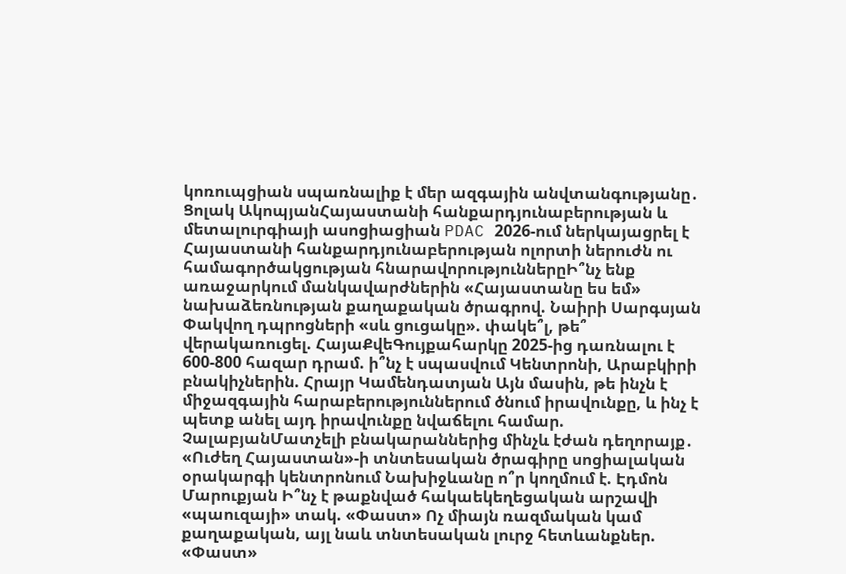կոռուպցիան սպառնալիք է մեր ազգային անվտանգությանը․ Ցոլակ ԱկոպյանՀայաստանի հանքարդյունաբերության և մետալուրգիայի ասոցիացիան PDAC 2026-ում ներկայացրել է Հայաստանի հանքարդյունաբերության ոլորտի ներուժն ու համագործակցության հնարավորություններըԻ՞նչ ենք առաջարկում մանկավարժներին «Հայաստանը ես եմ» նախաձեռնության քաղաքական ծրագրով. Նաիրի Սարգսյան Փակվող դպրոցների «սև ցուցակը». փակե՞լ, թե՞ վերակառուցել. ՀայաՔվեԳույքահարկը 2025-ից դառնալու է 600-800 հազար դրամ. ի՞նչ է սպասվում Կենտրոնի, Արաբկիրի բնակիչներին. Հրայր Կամենդատյան Այն մասին, թե ինչն է միջազգային հարաբերություններում ծնում իրավունքը, և ինչ է պետք անել այդ իրավունքը նվաճելու համար. ՉալաբյանՄատչելի բնակարաններից մինչև էժան դեղորայք․ «Ուժեղ Հայաստան»-ի տնտեսական ծրագիրը սոցիալական օրակարգի կենտրոնում Նախիջևանը ո՞ր կողմում է. Էդմոն Մարուքյան Ի՞նչ է թաքնված հակաեկեղեցական արշավի «պաուզայի» տակ. «Փաստ» Ոչ միայն ռազմական կամ քաղաքական, այլ նաև տնտեսական լուրջ հետևանքներ. «Փաստ»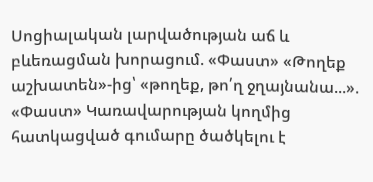Սոցիալական լարվածության աճ և բևեռացման խորացում. «Փաստ» «Թողեք աշխատեն»-ից՝ «թողեք, թո՛ղ ջղայնանա...». «Փաստ» Կառավարության կողմից հատկացված գումարը ծածկելու է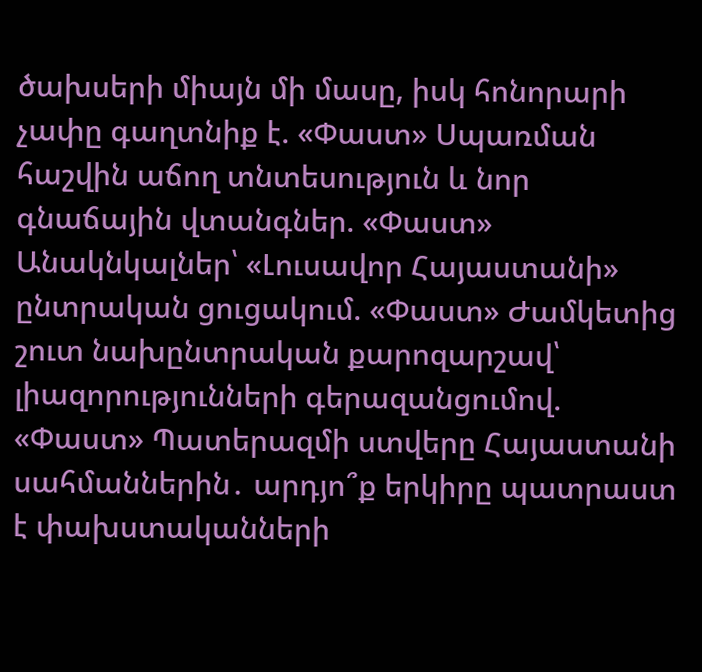ծախսերի միայն մի մասը, իսկ հոնորարի չափը գաղտնիք է. «Փաստ» Սպառման հաշվին աճող տնտեսություն և նոր գնաճային վտանգներ. «Փաստ» Անակնկալներ՝ «Լուսավոր Հայաստանի» ընտրական ցուցակում. «Փաստ» Ժամկետից շուտ նախընտրական քարոզարշավ՝ լիազորությունների գերազանցումով. «Փաստ» Պատերազմի ստվերը Հայաստանի սահմաններին․ արդյո՞ք երկիրը պատրաստ է փախստականների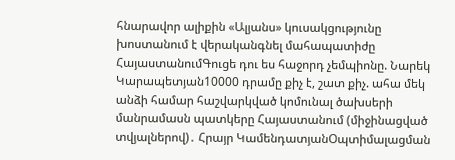հնարավոր ալիքին «Ալյանս» կուսակցությունը խոստանում է վերականգնել մահապատիժը ՀայաստանումԳուցե դու ես հաջորդ չեմպիոնը. Նարեկ Կարապետյան10000 դրամը քիչ է, շատ քիչ. ահա մեկ անձի համար հաշվարկված կոմունալ ծախսերի մանրամասն պատկերը Հայաստանում (միջինացված տվյալներով)․ Հրայր ԿամենդատյանՕպտիմալացման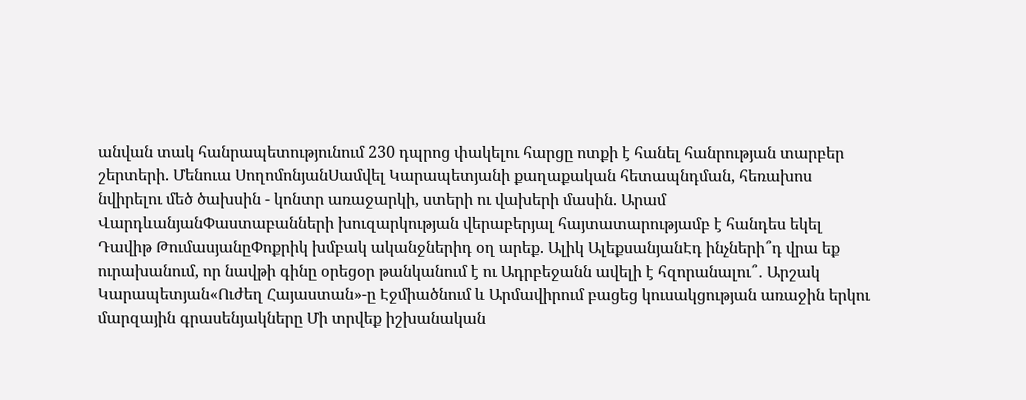անվան տակ հանրապետությունում 230 դպրոց փակելու հարցը ոտքի է հանել հանրության տարբեր շերտերի. Մենուա ՍողոմոնյանՍամվել Կարապետյանի քաղաքական հետապնդման, հեռախոս նվիրելու մեծ ծախսին - կոնտր առաջարկի, ստերի ու վախերի մասին. Արամ ՎարդևանյանՓաստաբանների խուզարկության վերաբերյալ հայտատարությամբ է հանդես եկել Դավիթ ԹումասյանըՓոքրիկ խմբակ ականջներիդ օղ արեք. Ալիկ ԱլեքսանյանԷդ ինչների՞դ վրա եք ուրախանում, որ նավթի գինը օրեցօր թանկանում է ու Ադրբեջանն ավելի է հզորանալու՞․ Արշակ Կարապետյան«Ուժեղ Հայաստան»-ը Էջմիածնում և Արմավիրում բացեց կուսակցության առաջին երկու մարզային գրասենյակները Մի տրվեք իշխանական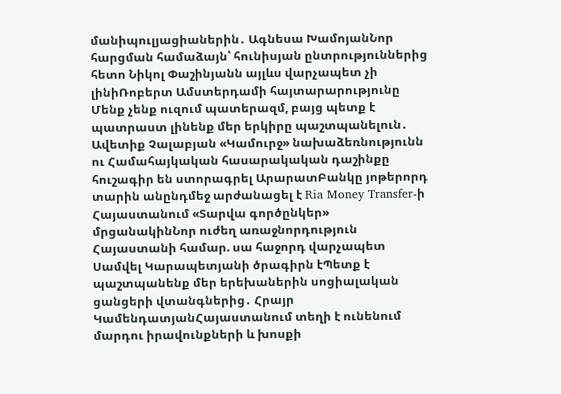մանիպուլյացիաներին․ Ագնեսա ԽամոյանՆոր հարցման համաձայն՝ հունիսյան ընտրություններից հետո Նիկոլ Փաշինյանն այլևս վարչապետ չի լինիՌոբերտ Ամստերդամի հայտարարությունը Մենք չենք ուզում պատերազմ, բայց պետք է պատրաստ լինենք մեր երկիրը պաշտպանելուն․ Ավետիք Չալաբյան «Կամուրջ» նախաձեռնությունն ու Համահայկական հասարակական դաշինքը հուշագիր են ստորագրել ԱրարատԲանկը յոթերորդ տարին անընդմեջ արժանացել է Ria Money Transfer-ի Հայաստանում «Տարվա գործընկեր» մրցանակինՆոր ուժեղ առաջնորդություն Հայաստանի համար. սա հաջորդ վարչապետ Սամվել Կարապետյանի ծրագիրն էՊետք է պաշտպանենք մեր երեխաներին սոցիալական ցանցերի վտանգներից․ Հրայր ԿամենդատյանՀայաստանում տեղի է ունենում մարդու իրավունքների և խոսքի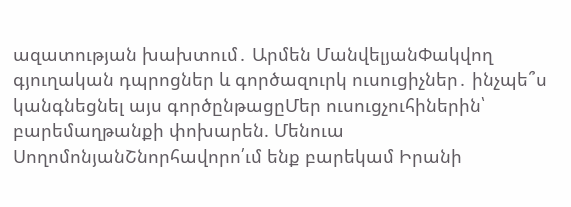ազատության խախտում․ Արմեն ՄանվելյանՓակվող գյուղական դպրոցներ և գործազուրկ ուսուցիչներ․ ինչպե՞ս կանգնեցնել այս գործընթացըՄեր ուսուցչուհիներին՝ բարեմաղթանքի փոխարեն. Մենուա ՍողոմոնյանՇնորհավորո՛ւմ ենք բարեկամ Իրանի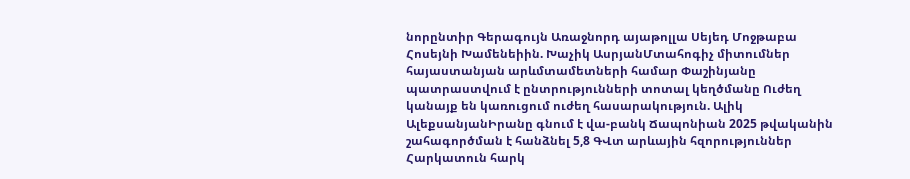նորընտիր Գերագույն Առաջնորդ այաթոլլա Սեյեդ Մոջթաբա Հոսեյնի Խամենեիին. Խաչիկ ԱսրյանՄտահոգիչ միտումներ հայաստանյան արևմտամետների համար Փաշինյանը պատրաստվում է ընտրությունների տոտալ կեղծմանը Ուժեղ կանայք են կառուցում ուժեղ հասարակություն. Ալիկ ԱլեքսանյանԻրանը գնում է վա-բանկ Ճապոնիան 2025 թվականին շահագործման է հանձնել 5,8 ԳՎտ արևային հզորություններ Հարկատուն հարկ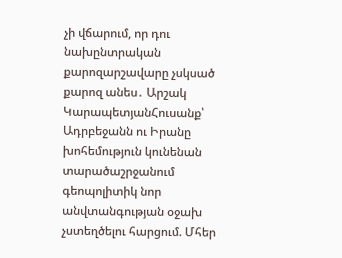չի վճարում, որ դու նախընտրական քարոզարշավարը չսկսած քարոզ անես․ Արշակ ԿարապետյանՀուսանք՝ Ադրբեջանն ու Իրանը խոհեմություն կունենան տարածաշրջանում գեոպոլիտիկ նոր անվտանգության օջախ չստեղծելու հարցում. Մհեր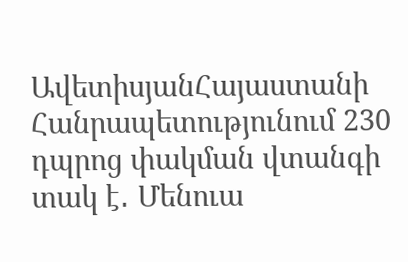ԱվետիսյանՀայաստանի Հանրապետությունում 230 դպրոց փակման վտանգի տակ է․ Մենուա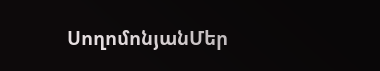ՍողոմոնյանՄեր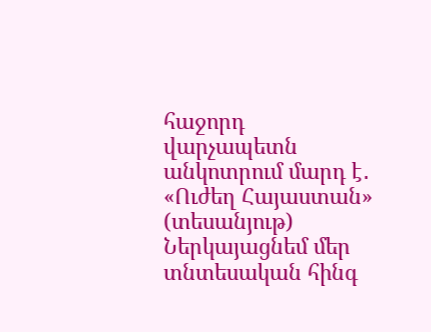հաջորդ վարչապետն անկոտրում մարդ է․ «Ուժեղ Հայաստան» (տեսանյութ) Ներկայացնեմ մեր տնտեսական հինգ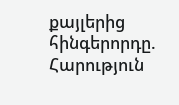քայլերից հինգերորդը. Հարություն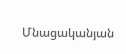Մնացականյան